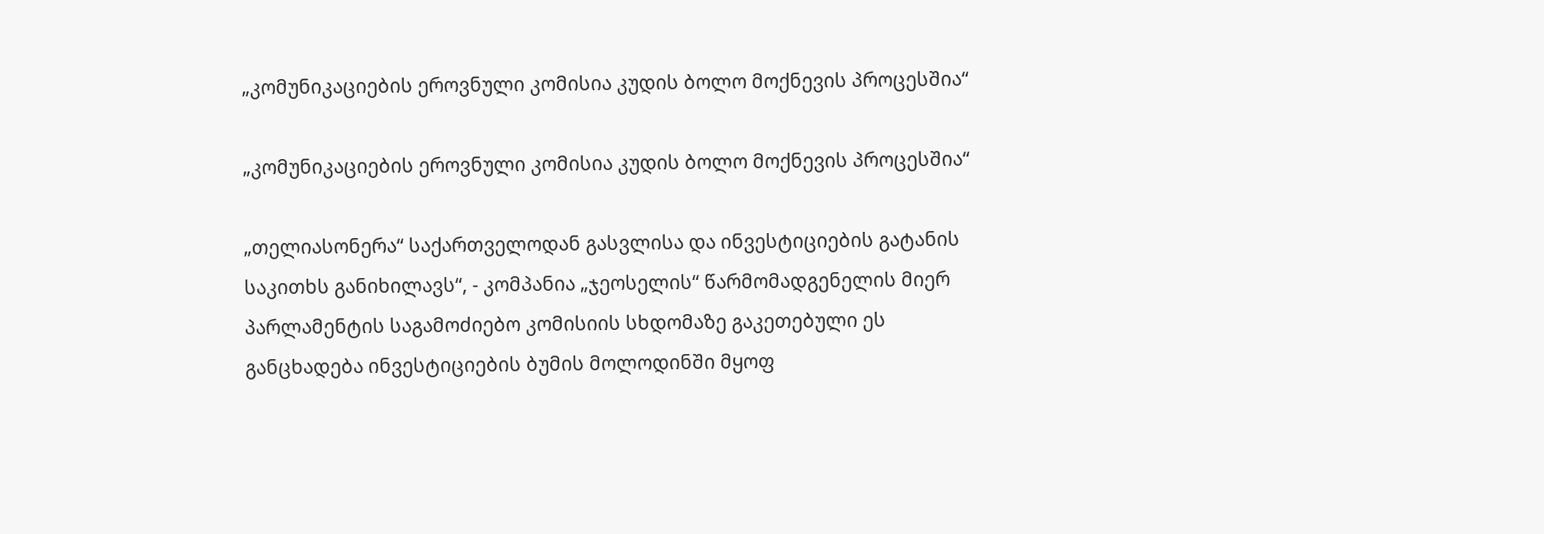„კომუნიკაციების ეროვნული კომისია კუდის ბოლო მოქნევის პროცესშია“

„კომუნიკაციების ეროვნული კომისია კუდის ბოლო მოქნევის პროცესშია“

„თელიასონერა“ საქართველოდან გასვლისა და ინვესტიციების გატანის საკითხს განიხილავს“, - კომპანია „ჯეოსელის“ წარმომადგენელის მიერ პარლამენტის საგამოძიებო კომისიის სხდომაზე გაკეთებული ეს განცხადება ინვესტიციების ბუმის მოლოდინში მყოფ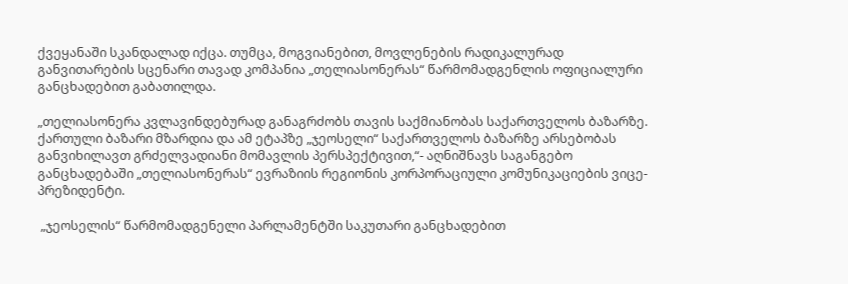ქვეყანაში სკანდალად იქცა. თუმცა, მოგვიანებით, მოვლენების რადიკალურად განვითარების სცენარი თავად კომპანია „თელიასონერას“ წარმომადგენლის ოფიციალური განცხადებით გაბათილდა.

„თელიასონერა კვლავინდებურად განაგრძობს თავის საქმიანობას საქართველოს ბაზარზე. ქართული ბაზარი მზარდია და ამ ეტაპზე „ჯეოსელი“ საქართველოს ბაზარზე არსებობას განვიხილავთ გრძელვადიანი მომავლის პერსპექტივით,“- აღნიშნავს საგანგებო განცხადებაში „თელიასონერას“ ევრაზიის რეგიონის კორპორაციული კომუნიკაციების ვიცე-პრეზიდენტი.

 „ჯეოსელის“ წარმომადგენელი პარლამენტში საკუთარი განცხადებით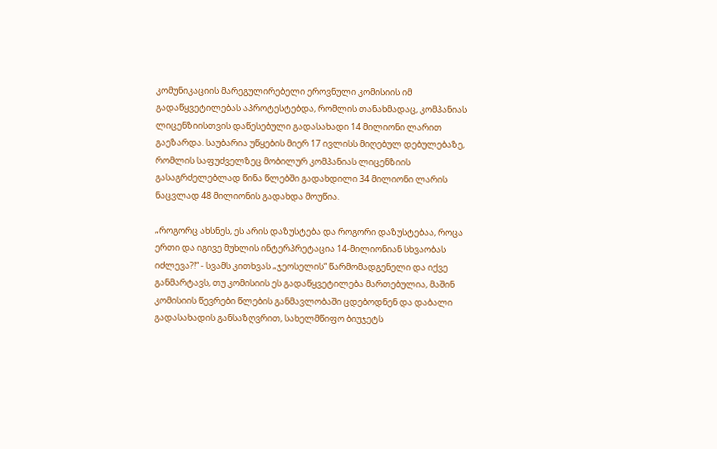კომუნიკაციის მარეგულირებელი ეროვნული კომისიის იმ გადაწყვეტილებას აპროტესტებდა, რომლის თანახმადაც, კომპანიას ლიცენზიისთვის დაწესებული გადასახადი 14 მილიონი ლარით გაეზარდა. საუბარია უწყების მიერ 17 ივლისს მიღებულ დებულებაზე, რომლის საფუძველზეც მობილურ კომპანიას ლიცენზიის გასაგრძელებლად წინა წლებში გადახდილი 34 მილიონი ლარის ნაცვლად 48 მილიონის გადახდა მოუწია.

„როგორც ახსნეს, ეს არის დაზუსტება და როგორი დაზუსტებაა, როცა ერთი და იგივე მუხლის ინტერპრეტაცია 14-მილიონიან სხვაობას იძლევა?!“ - სვამს კითხვას „ჯეოსელის“ წარმომადგენელი და იქვე განმარტავს, თუ კომისიის ეს გადაწყვეტილება მართებულია, მაშინ კომისიის წევრები წლების განმავლობაში ცდებოდნენ და დაბალი გადასახადის განსაზღვრით, სახელმწიფო ბიუჯეტს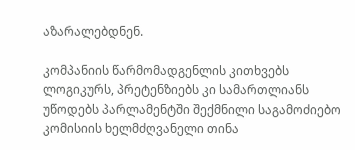აზარალებდნენ.

კომპანიის წარმომადგენლის კითხვებს ლოგიკურს, პრეტენზიებს კი სამართლიანს უწოდებს პარლამენტში შექმნილი საგამოძიებო კომისიის ხელმძღვანელი თინა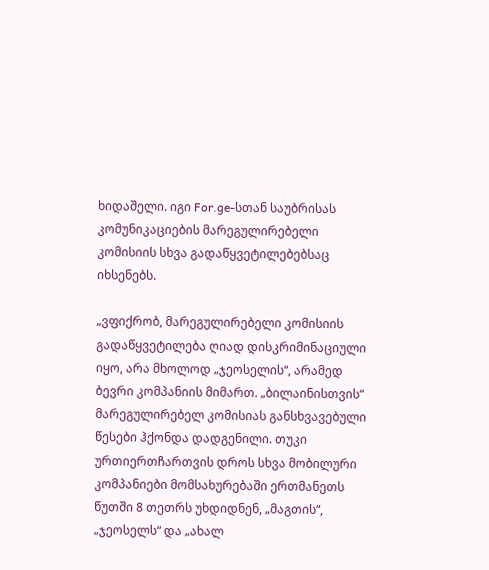ხიდაშელი. იგი For.ge-სთან საუბრისას კომუნიკაციების მარეგულირებელი კომისიის სხვა გადაწყვეტილებებსაც იხსენებს.

„ვფიქრობ, მარეგულირებელი კომისიის გადაწყვეტილება ღიად დისკრიმინაციული იყო, არა მხოლოდ „ჯეოსელის“, არამედ ბევრი კომპანიის მიმართ. „ბილაინისთვის“ მარეგულირებელ კომისიას განსხვავებული წესები ჰქონდა დადგენილი. თუკი ურთიერთჩართვის დროს სხვა მობილური კომპანიები მომსახურებაში ერთმანეთს წუთში 8 თეთრს უხდიდნენ, „მაგთის“, „ჯეოსელს“ და „ახალ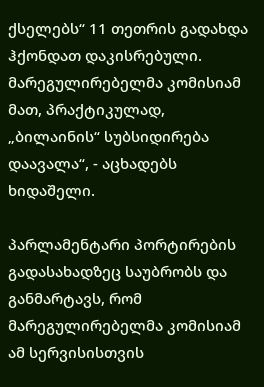ქსელებს“ 11 თეთრის გადახდა ჰქონდათ დაკისრებული. მარეგულირებელმა კომისიამ მათ, პრაქტიკულად, „ბილაინის“ სუბსიდირება დაავალა“, - აცხადებს ხიდაშელი.

პარლამენტარი პორტირების გადასახადზეც საუბრობს და განმარტავს, რომ მარეგულირებელმა კომისიამ ამ სერვისისთვის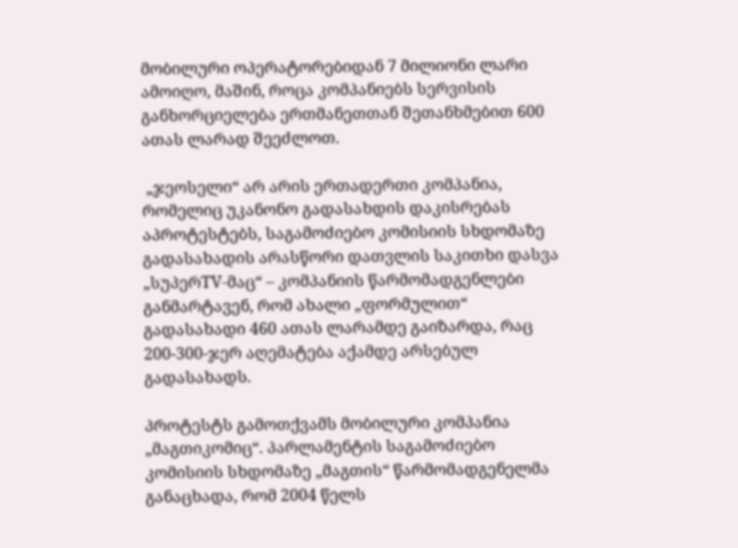მობილური ოპერატორებიდან 7 მილიონი ლარი ამოიღო, მაშინ, როცა კომპანიებს სერვისის განხორციელება ერთმანეთთან შეთანხმებით 600 ათას ლარად შეეძლოთ.

 „ჯეოსელი“ არ არის ერთადერთი კომპანია, რომელიც უკანონო გადასახდის დაკისრებას აპროტესტებს, საგამოძიებო კომისიის სხდომაზე გადასახადის არასწორი დათვლის საკითხი დასვა „სუპერTV-მაც“ – კომპანიის წარმომადგენლები განმარტავენ, რომ ახალი „ფორმულით“ გადასახადი 460 ათას ლარამდე გაიზარდა, რაც 200-300-ჯერ აღემატება აქამდე არსებულ გადასახადს.

პროტესტს გამოთქვამს მობილური კომპანია „მაგთიკომიც“. პარლამენტის საგამოძიებო კომისიის სხდომაზე „მაგთის“ წარმომადგენელმა განაცხადა, რომ 2004 წელს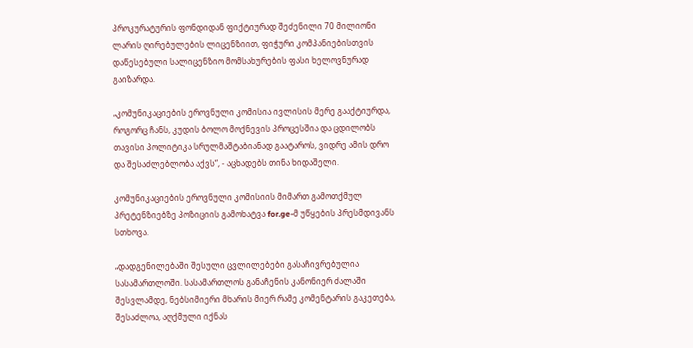პროკურატურის ფონდიდან ფიქტიურად შეძენილი 70 მილიონი ლარის ღირებულების ლიცენზიით, ფიჭური კომპანიებისთვის დაწესებული სალიცენზიო მომსახურების ფასი ხელოვნურად გაიზარდა.

„კომუნიკაციების ეროვნული კომისია ივლისის მერე გააქტიურდა, როგორც ჩანს, კუდის ბოლო მოქნევის პროცესშია და ცდილობს თავისი პოლიტიკა სრულმაშტაბიანად გაატაროს, ვიდრე ამის დრო და შესაძლებლობა აქვს“, - აცხადებს თინა ხიდაშელი.

კომუნიკაციების ეროვნული კომისიის მიმართ გამოთქმულ პრეტენზიებზე პოზიციის გამოხატვა for.ge-მ უწყების პრესმდივანს სთხოვა.

„დადგენილებაში შესული ცვლილებები გასაჩივრებულია სასამართლოში. სასამართლოს განაჩენის კანონიერ ძალაში შესვლამდე, ნებსიმიერი მხარის მიერ რამე კომენტარის გაკეთება, შესაძლოა, აღქმული იქნას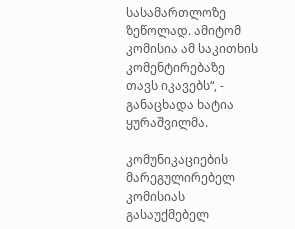სასამართლოზე ზეწოლად. ამიტომ კომისია ამ საკითხის კომენტირებაზე თავს იკავებს“, - განაცხადა ხატია ყურაშვილმა.

კომუნიკაციების მარეგულირებელ კომისიას გასაუქმებელ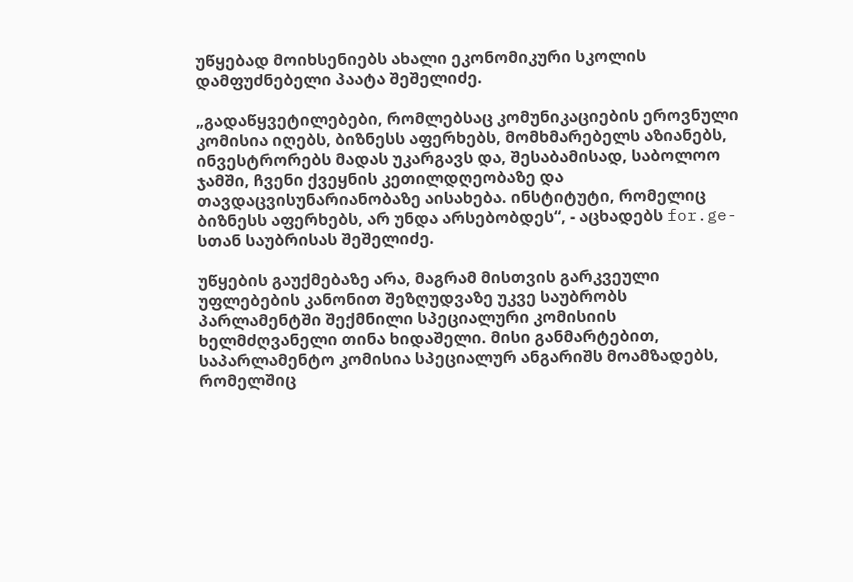უწყებად მოიხსენიებს ახალი ეკონომიკური სკოლის დამფუძნებელი პაატა შეშელიძე.

„გადაწყვეტილებები, რომლებსაც კომუნიკაციების ეროვნული კომისია იღებს, ბიზნესს აფერხებს, მომხმარებელს აზიანებს, ინვესტრორებს მადას უკარგავს და, შესაბამისად, საბოლოო ჯამში, ჩვენი ქვეყნის კეთილდღეობაზე და თავდაცვისუნარიანობაზე აისახება. ინსტიტუტი, რომელიც ბიზნესს აფერხებს, არ უნდა არსებობდეს“, - აცხადებს for.ge-სთან საუბრისას შეშელიძე.

უწყების გაუქმებაზე არა, მაგრამ მისთვის გარკვეული უფლებების კანონით შეზღუდვაზე უკვე საუბრობს პარლამენტში შექმნილი სპეციალური კომისიის ხელმძღვანელი თინა ხიდაშელი. მისი განმარტებით, საპარლამენტო კომისია სპეციალურ ანგარიშს მოამზადებს, რომელშიც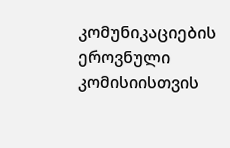კომუნიკაციების ეროვნული კომისიისთვის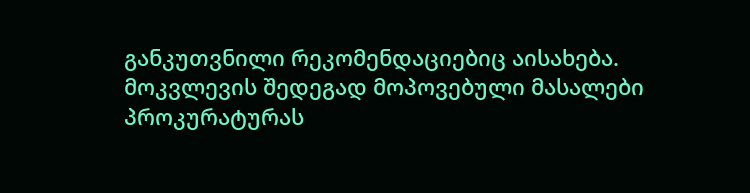განკუთვნილი რეკომენდაციებიც აისახება. მოკვლევის შედეგად მოპოვებული მასალები პროკურატურას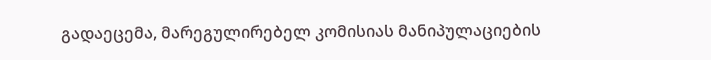გადაეცემა, მარეგულირებელ კომისიას მანიპულაციების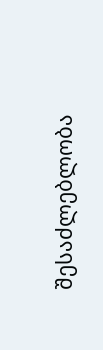შესაძლებლობა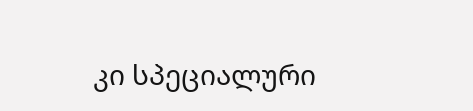კი სპეციალური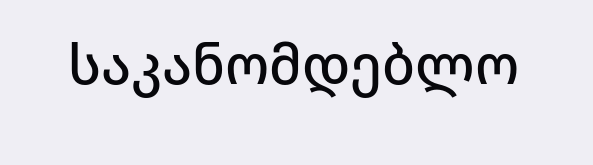საკანომდებლო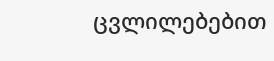ცვლილებებით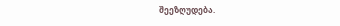შეეზღუდება.